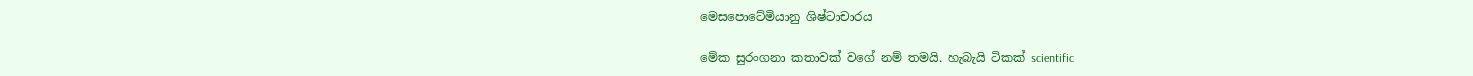මෙසපොටේමියානු ශිෂ්ටාචාරය

මේක සුරංගනා කතාවක් වගේ නම් තමයි. හැබැයි ටිකක් scientific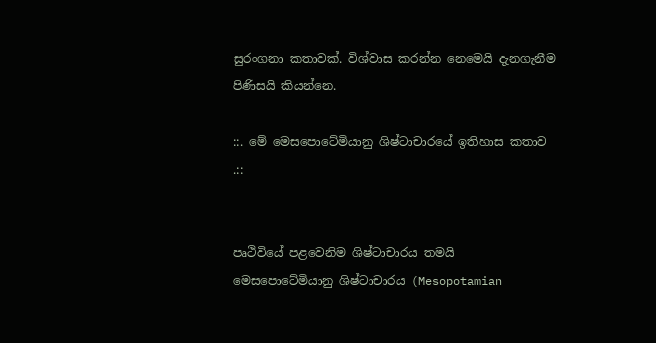සුරංගනා කතාවක්. විශ්වාස කරන්න නෙමෙයි දැනගැනීම පිණිසයි කියන්නෙ.

::. මේ මෙසපොටේමියානු ශිෂ්ටාචාරයේ ඉතිහාස කතාව .::


පෘථිවියේ පළවෙනිම ශිෂ්ටාචාරය තමයි මෙසපොටේමියානු ශිෂ්ටාචාරය (Mesopotamian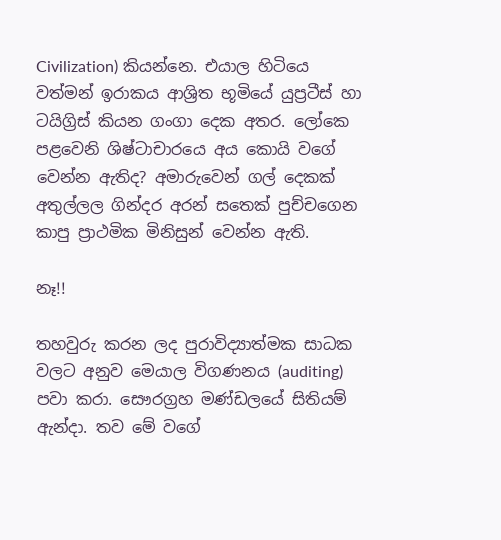Civilization) කියන්නෙ. එයාල හිටියෙ වත්මන් ඉරාකය ආශ්‍රිත භූමියේ යුප්‍රටීස් හා ටයිග්‍රිස් කියන ගංගා දෙක අතර. ලෝකෙ පළවෙනි ශිෂ්ටාචාරයෙ අය කොයි වගේ වෙන්න ඇතිද? අමාරුවෙන් ගල් දෙකක් අතුල්ලල ගින්දර අරන් සතෙක් පුච්චගෙන කාපු ප්‍රාථමික මිනිසුන් වෙන්න ඇති.

නෑ!!

තහවුරු කරන ලද පුරාවිද්‍යාත්මක සාධක වලට අනුව මෙයාල විගණනය (auditing) පවා කරා. සෞරග්‍රහ මණ්ඩලයේ සිතියම් ඇන්දා. තව මේ වගේ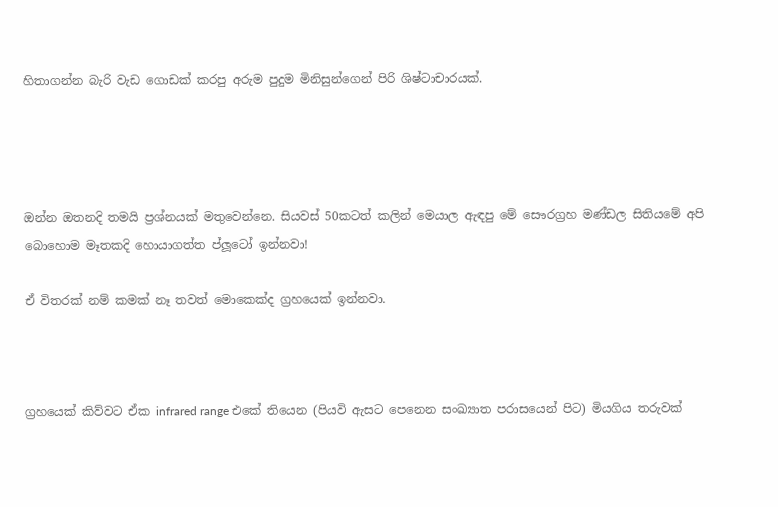හිතාගන්න බැරි වැඩ ගොඩක් කරපු අරුම පුදුම මිනිසුන්ගෙන් පිරි ශිෂ්ටාචාරයක්.




ඔන්න ඔතනදි තමයි ප්‍රශ්නයක් මතුවෙන්නෙ. සියවස් 50කටත් කලින් මෙයාල ඇඳපු මේ සෞරග්‍රහ මණ්ඩල සිතියමේ අපි බොහොම මෑතකදි හොයාගත්ත ප්ලූටෝ ඉන්නවා!

ඒ විතරක් නම් කමක් නෑ තවත් මොකෙක්ද ග්‍රහයෙක් ඉන්නවා.



ග්‍රහයෙක් කිව්වට ඒක infrared range එකේ තියෙන (පියවි ඇසට පෙනෙන සංඛ්‍යාත පරාසයෙන් පිට) මියගිය තරුවක්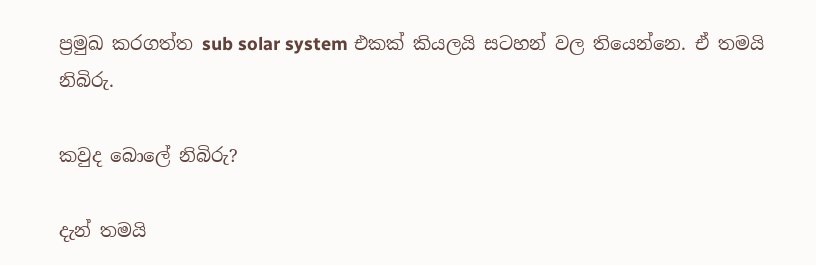ප්‍රමුඛ කරගත්ත sub solar system එකක් කියලයි සටහන් වල තියෙන්නෙ. ඒ තමයි නිබිරු.

කවුද බොලේ නිබිරු?

දැන් තමයි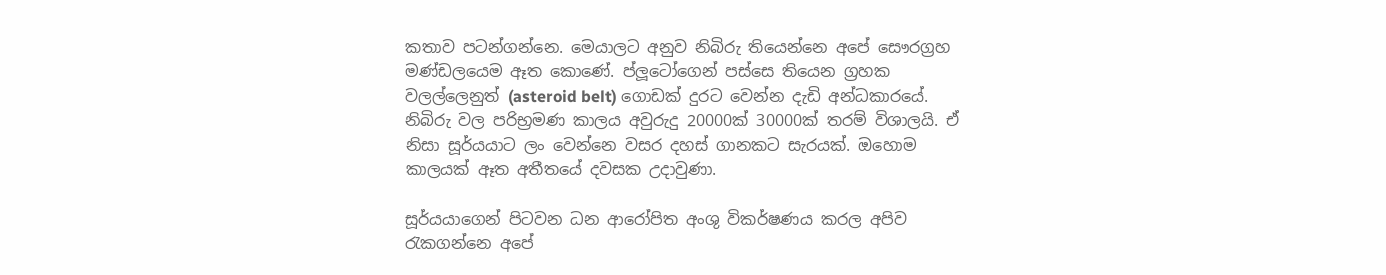කතාව පටන්ගන්නෙ. මෙයාලට අනුව නිබිරු තියෙන්නෙ අපේ සෞරග්‍රහ මණ්ඩලයෙම ඈත කොණේ. ප්ලූටෝගෙන් පස්සෙ තියෙන ග්‍රහක වලල්ලෙනුත් (asteroid belt) ගොඩක් දුරට වෙන්න දැඩි අන්ධකාරයේ. නිබිරු වල පරිභ්‍රමණ කාලය අවුරුදු 20000ක් 30000ක් තරම් විශාලයි. ඒ නිසා සූර්යයාට ලං වෙන්නෙ වසර දහස් ගානකට සැරයක්. ඔහොම කාලයක් ඈත අතීතයේ දවසක උදාවුණා.

සූර්යයාගෙන් පිටවන ධන ආරෝපිත අංශු විකර්ෂණය කරල අපිව රැකගන්නෙ අපේ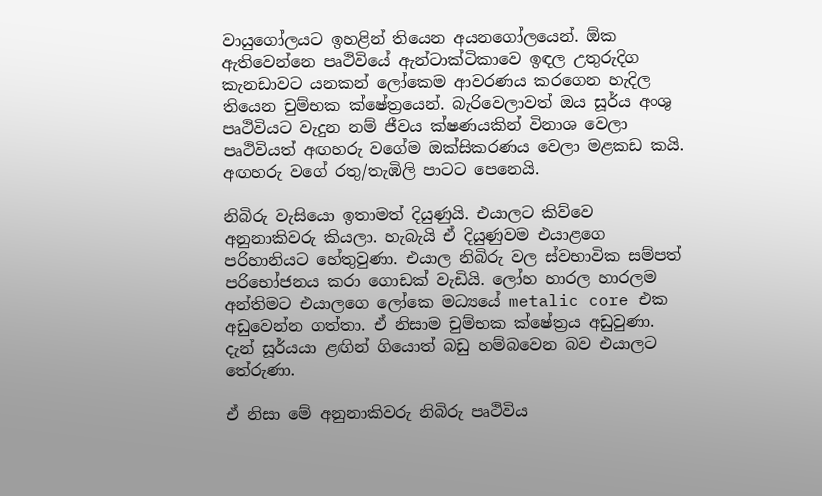වායුගෝලයට ඉහළින් තියෙන අයනගෝලයෙන්. ඕක ඇතිවෙන්නෙ පෘථිවියේ ඇන්ටාක්ටිකාවෙ ඉඳල උතුරුදිග කැනඩාවට යනකන් ලෝකෙම ආවරණය කරගෙන හැදිල තියෙන චුම්භක ක්ෂේත්‍රයෙන්. බැරිවෙලාවත් ඔය සූර්ය අංශු පෘථිවියට වැදුන නම් ජීවය ක්ෂණයකින් විනාශ වෙලා පෘථිවියත් අඟහරු වගේම ඔක්සිකරණය වෙලා මළකඩ කයි. අඟහරු වගේ රතු/තැඹිලි පාටට පෙනෙයි.

නිබිරු වැසියො ඉතාමත් දියුණුයි. එයාලට කිව්වෙ අනුනාකිවරු කියලා. හැබැයි ඒ දියුණුවම එයාළගෙ පරිහානියට හේතුවුණා. එයාල නිබිරු වල ස්වභාවික සම්පත් පරිභෝජනය කරා ගොඩක් වැඩියි. ලෝහ හාරල හාරලම අන්තිමට එයාලගෙ ලෝකෙ මධ්‍යයේ metalic core එක අඩුවෙන්න ගත්තා. ඒ නිසාම චුම්භක ක්ෂේත්‍රය අඩුවුණා. දැන් සූර්යයා ළඟින් ගියොත් බඩු හම්බවෙන බව එයාලට තේරුණා.

ඒ නිසා මේ අනුනාකිවරු නිබිරු පෘථිවිය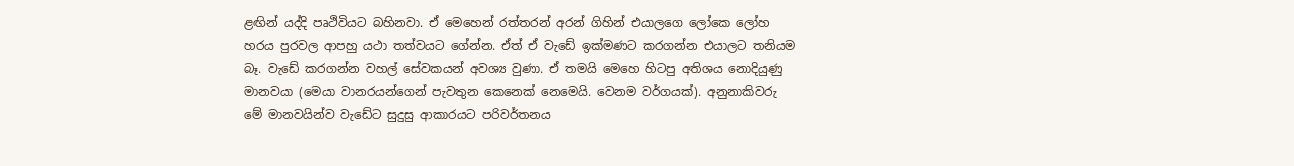ළඟින් යද්දි පෘථිවියට බහිනවා. ඒ මෙහෙන් රත්තරන් අරන් ගිහින් එයාලගෙ ලෝකෙ ලෝහ හරය පුරවල ආපහු යථා තත්වයට ගේන්න. ඒත් ඒ වැඩේ ඉක්මණට කරගන්න එයාලට තනියම බෑ. වැඩේ කරගන්න වහල් සේවකයන් අවශ්‍ය වුණා. ඒ තමයි මෙහෙ හිටපු අතිශය නොදියුණු මානවයා (මෙයා වානරයන්ගෙන් පැවතුන කෙනෙක් නෙමෙයි. වෙනම වර්ගයක්). අනුනාකිවරු මේ මානවයින්ව වැඩේට සුදුසු ආකාරයට පරිවර්තනය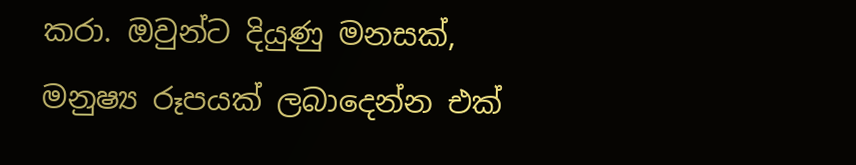කරා. ඔවුන්ට දියුණු මනසක්, මනුෂ්‍ය රූපයක් ලබාදෙන්න එක්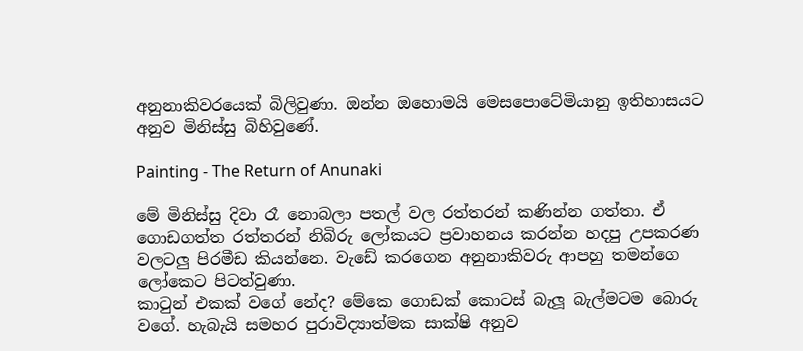අනුනාකිවරයෙක් බිලිවුණා. ඔන්න ඔහොමයි මෙසපොටේමියානු ඉතිහාසයට අනුව මිනිස්සු බිහිවුණේ.

Painting - The Return of Anunaki

මේ මිනිස්සු දිවා රෑ නොබලා පතල් වල රත්තරන් කණින්න ගත්තා. ඒ ගොඩගත්ත රත්තරන් නිබිරු ලෝකයට ප්‍රවාහනය කරන්න හදපු උපකරණ වලටලු පිරමීඩ කියන්නෙ. වැඩේ කරගෙන අනුනාකිවරු ආපහු තමන්ගෙ ලෝකෙට පිටත්වුණා.
කාටුන් එකක් වගේ නේද? මේකෙ ගොඩක් කොටස් බැලූ බැල්මටම බොරු වගේ. හැබැයි සමහර පුරාවිද්‍යාත්මක සාක්ෂි අනුව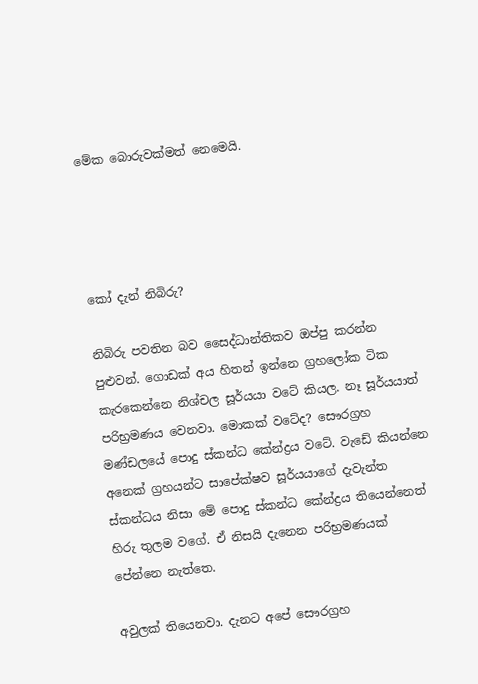මේක බොරුවක්මත් නෙමෙයි.




කෝ දැන් නිබිරු?

නිබිරු පවතින බව සෛද්ධාන්තිකව ඔප්පු කරන්න පුළුවන්. ගොඩක් අය හිතන් ඉන්නෙ ග්‍රහලෝක ටික කැරකෙන්නෙ නිශ්චල සූර්යයා වටේ කියල. නෑ සූර්යයාත් පරිභ්‍රමණය වෙනවා. මොකක් වටේද? සෞරග්‍රහ මණ්ඩලයේ පොදු ස්කන්ධ කේන්ද්‍රය වටේ. වැඩේ කියන්නෙ අනෙක් ග්‍රහයන්ට සාපේක්ෂව සූර්යයාගේ දැවැන්ත ස්කන්ධය නිසා මේ පොදු ස්කන්ධ කේන්ද්‍රය තියෙන්නෙත් හිරු තුලම වගේ. ඒ නිසයි දැනෙන පරිභ්‍රමණයක් පේන්නෙ නැත්තෙ.

අවුලක් තියෙනවා. දැනට අපේ සෞරග්‍රහ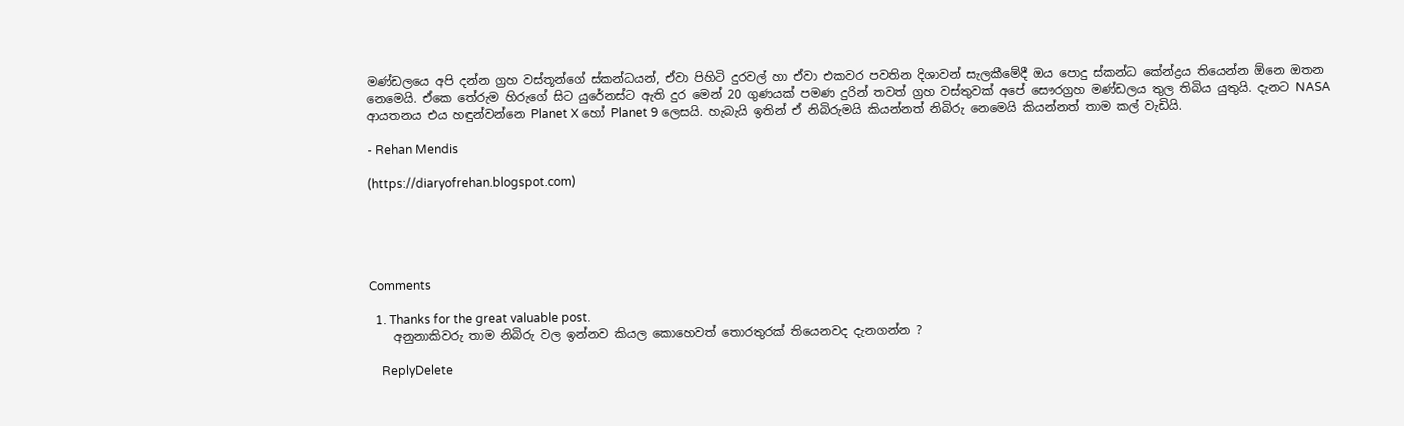මණ්ඩලයෙ අපි දන්න ග්‍රහ වස්තූන්ගේ ස්කන්ධයන්, ඒවා පිහිටි දුරවල් හා ඒවා එකවර පවතින දිශාවන් සැලකීමේදී ඔය පොදු ස්කන්ධ කේන්ද්‍රය තියෙන්න ඕනෙ ඔතන නෙමෙයි. ඒකෙ තේරුම හිරුගේ සිට යුරේනස්ට ඇති දුර මෙන් 20 ගුණයක් පමණ දුරින් තවත් ග්‍රහ වස්තුවක් අපේ සෞරග්‍රහ මණ්ඩලය තුල තිබිය යුතුයි. දැනට NASA ආයතනය එය හඳුන්වන්නෙ Planet X හෝ Planet 9 ලෙසයි. හැබැයි ඉතින් ඒ නිබිරුමයි කියන්නත් නිබිරු නෙමෙයි කියන්නත් තාම කල් වැඩියි.

- Rehan Mendis

(https://diaryofrehan.blogspot.com)





Comments

  1. Thanks for the great valuable post.
    අනුනාකිවරු තාම නිබිරු වල ඉන්නව කියල කොහෙවත් තොරතුරක් තියෙනවද දැනගන්න ?

    ReplyDelete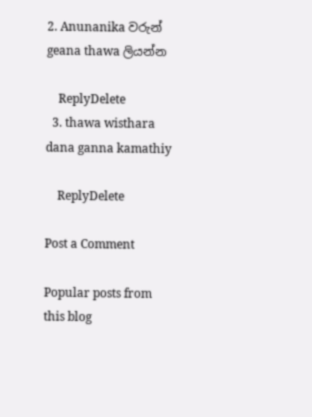2. Anunanika වරුන් geana thawa ලියන්න

    ReplyDelete
  3. thawa wisthara dana ganna kamathiy

    ReplyDelete

Post a Comment

Popular posts from this blog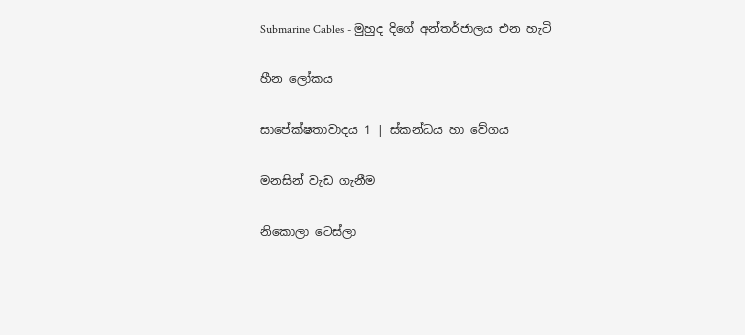Submarine Cables - මුහුද දිගේ අන්තර්ජාලය එන හැටි

හීන ලෝකය

සාපේක්ෂතාවාදය 1 | ස්කන්ධය හා වේගය

මනසින් වැඩ ගැනීම

නිකොලා ටෙස්ලා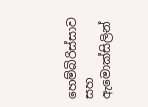හෙම්බිරිස්සාව සහ ඇමොක්සිලින්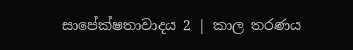සාපේක්ෂතාවාදය 2 | කාල තරණය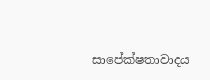සාපේක්ෂතාවාදය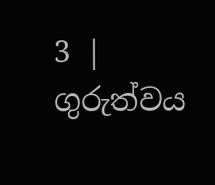3 | ගුරුත්වය